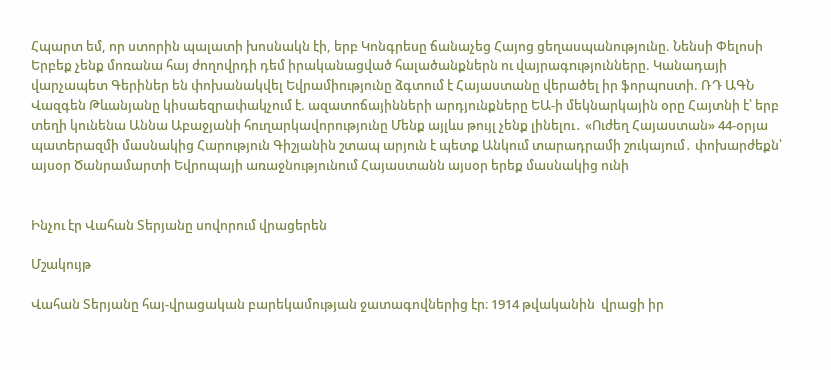Հպարտ եմ, որ ստորին պալատի խոսնակն էի, երբ Կոնգրեսը ճանաչեց Հայոց ցեղասպանությունը. Նենսի Փելոսի Երբեք չենք մոռանա հայ ժողովրդի դեմ իրականացված հալածանքներն ու վայրագnւթյունները. Կանադայի վարչապետ Գերիներ են փոխանակվել Եվրամիությունը ձգտում է Հայաստանը վերածել իր ֆորպnuտի. ՌԴ ԱԳՆ Վազգեն Թևանյանը կիսաեզրափակչում է. ազատոճայինների արդյունքները ԵԱ-ի մեկնարկային օրը Հայտնի է՝ երբ տեղի կունենա Աննա Աբաջյանի հուղարկավորությունը Մենք այլևս թույլ չենք լինելու․ «Ուժեղ Հայաստան» 44-օրյա պատերազմի մասնակից Հարություն Գիշյանին շտապ արյուն է պետք Անկում տարադրամի շուկայում․ փոխարժեքն՝ այսօր Ծանրամարտի Եվրոպայի առաջնությունում Հայաստանն այսօր երեք մասնակից ունի


Ինչու էր Վահան Տերյանը սովորում վրացերեն

Մշակույթ

Վահան Տերյանը հայ-վրացական բարեկամության ջատագովներից էր։ 1914 թվականին  վրացի իր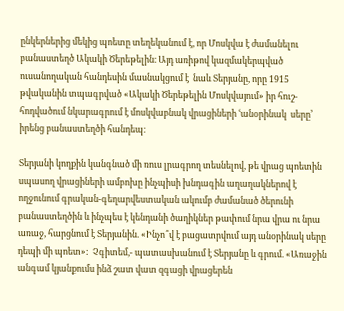ընկերներից մեկից պոետը տեղեկանում է, որ Մոսկվա է ժամանելու բանաստեղծ Ակակի Ծերեթելին։ Այդ առիթով կազմակերպված ուսանողական հանդեսին մասնակցում է  նաև Տերյանը, որը 1915 թվականին տպագրված «Ակակի Ծերեթելին Մոսկվայում» իր հուշ-հոդվածում նկարագրում է մոսկվաբնակ վրացիների ՙանօրինակ  սերը՚  իրենց բանաստեղծի հանդեպ։

Տերյանի կողքին կանգնած մի ռուս լրագրող տեսնելով, թե վրաց պոետին սպասող վրացիների ամբոխը ինչպիսի խնդագին աղաղակներով է ողջունում գրական-գեղարվեստական ակումբ ժամանած ծերունի բանաստեղծին և ինչպես է կենդանի ծաղիկներ թափում նրա վրա ու նրա առաջ, հարցնում է Տերյանին. «Ինչո՞վ է բացատրվում այդ անօրինակ սերը դեպի մի պոետ»:  Չգիտեմ,- պատասխանում է Տերյանը և գրում. «Առաջին անգամ կյանքումս ինձ շատ վատ զգացի վրացերեն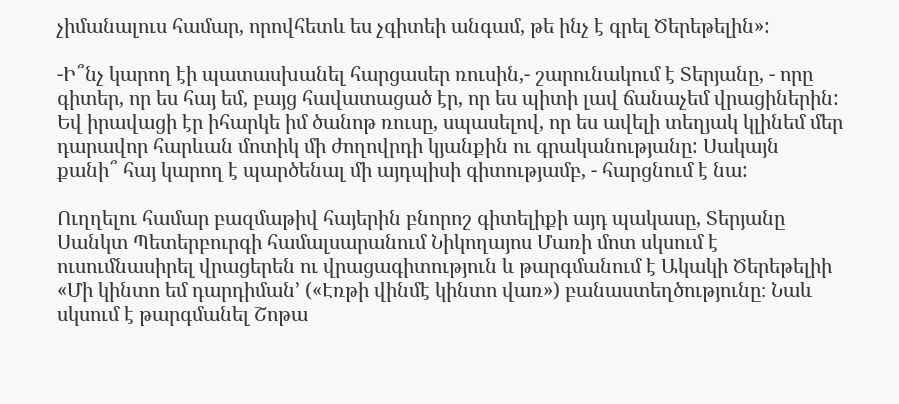չիմանալուս համար, որովհետև ես չգիտեի անգամ, թե ինչ է գրել Ծերեթելին»:

-Ի՞նչ կարող էի պատասխանել հարցասեր ռուսին,- շարունակում է Տերյանը, - որը գիտեր, որ ես հայ եմ, բայց հավատացած էր, որ ես պիտի լավ ճանաչեմ վրացիներին: Եվ իրավացի էր իհարկե իմ ծանոթ ռուսը, սպասելով, որ ես ավելի տեղյակ կլինեմ մեր դարավոր հարևան մոտիկ մի ժողովրդի կյանքին ու գրականությանը: Սակայն քանի՞ հայ կարող է պարծենալ մի այդպիսի գիտությամբ, - հարցնում է նա:

Ուղղելու համար բազմաթիվ հայերին բնորոշ գիտելիքի այդ պակասը, Տերյանը Սանկտ Պետերբուրգի համալսարանում Նիկողայոս Մառի մոտ սկսում է ուսումնասիրել վրացերեն ու վրացագիտություն և թարգմանում է Ակակի Ծերեթելիի  «Մի կինտո եմ դարդիման՚ («Էռթի վինմէ կինտո վառ») բանաստեղծությունը։ Նաև սկսում է թարգմանել Շոթա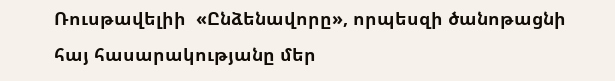Ռուսթավելիի  «Ընձենավորը», որպեսզի ծանոթացնի հայ հասարակությանը մեր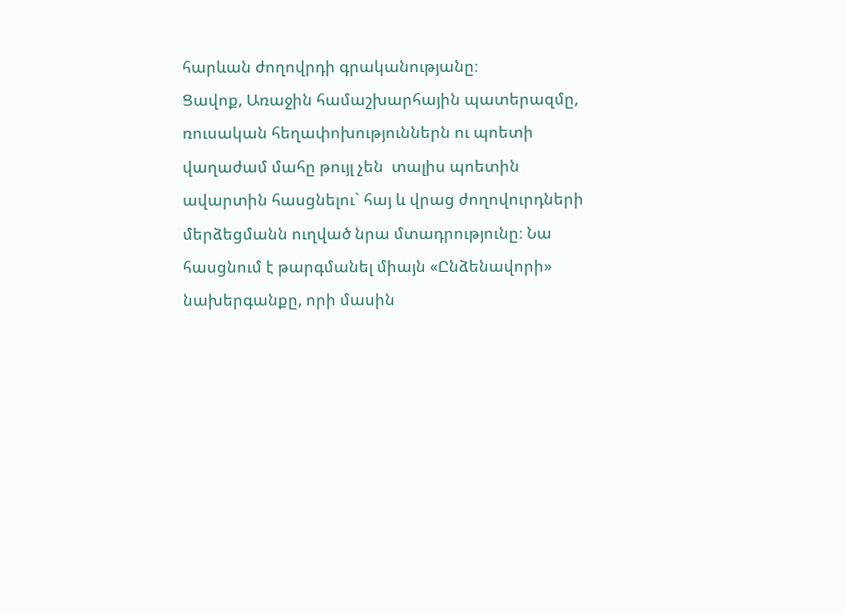հարևան ժողովրդի գրականությանը։
Ցավոք, Առաջին համաշխարհային պատերազմը, ռուսական հեղափոխություններն ու պոետի վաղաժամ մահը թույլ չեն  տալիս պոետին ավարտին հասցնելու` հայ և վրաց ժողովուրդների մերձեցմանն ուղված նրա մտադրությունը։ Նա հասցնում է թարգմանել միայն «Ընձենավորի» նախերգանքը, որի մասին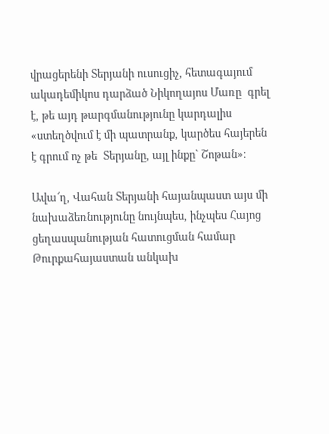վրացերենի Տերյանի ուսուցիչ, հետագայում ակադեմիկոս դարձած Նիկողայոս Մառը  գրել է, թե այդ թարգմանությունը կարդալիս  «ստեղծվում է մի պատրանք, կարծես հայերեն է գրում ոչ թե  Տերյանը, այլ ինքը` Շոթան»։

Ավա՜ղ, Վահան Տերյանի հայանպաստ այս մի նախաձեռնությունը նույնպես, ինչպես Հայոց ցեղասպանության հատուցման համար Թուրքահայաստան անկախ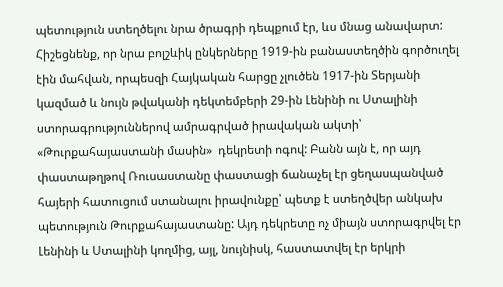պետություն ստեղծելու նրա ծրագրի դեպքում էր, ևս մնաց անավարտ: Հիշեցնենք, որ նրա բոլշևիկ ընկերները 1919-ին բանաստեղծին գործուղել էին մահվան, որպեսզի Հայկական հարցը չլուծեն 1917-ին Տերյանի կազմած և նույն թվականի դեկտեմբերի 29-ին Լենինի ու Ստալինի ստորագրություններով ամրագրված իրավական ակտի՝ «Թուրքահայաստանի մասին»  դեկրետի ոգով: Բանն այն է, որ այդ փաստաթղթով Ռուսաստանը փաստացի ճանաչել էր ցեղասպանված հայերի հատուցում ստանալու իրավունքը՝ պետք է ստեղծվեր անկախ պետություն Թուրքահայաստանը: Այդ դեկրետը ոչ միայն ստորագրվել էր Լենինի և Ստալինի կողմից, այլ, նույնիսկ, հաստատվել էր երկրի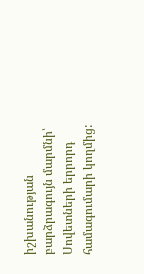իշխանության բարձրագույն մարմնի՝ Սովետների երրորդ համագումարի կողմից: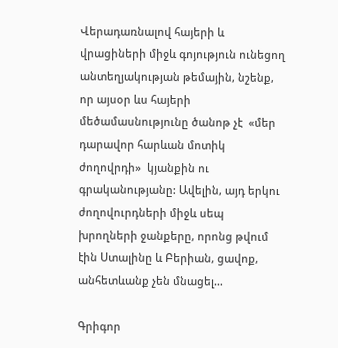Վերադառնալով հայերի և վրացիների միջև գոյություն ունեցող անտեղյակության թեմային, նշենք, որ այսօր ևս հայերի մեծամասնությունը ծանոթ չէ  «մեր դարավոր հարևան մոտիկ ժողովրդի»  կյանքին ու գրականությանը: Ավելին, այդ երկու ժողովուրդների միջև սեպ խրողների ջանքերը, որոնց թվում էին Ստալինը և Բերիան, ցավոք, անհետևանք չեն մնացել…

Գրիգոր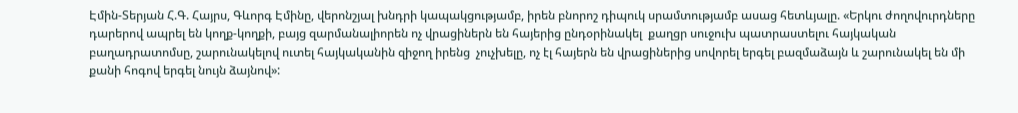Էմին-Տերյան Հ.Գ. Հայրս, Գևորգ Էմինը, վերոնշյալ խնդրի կապակցությամբ, իրեն բնորոշ դիպուկ սրամտությամբ ասաց հետևյալը. «Երկու ժողովուրդները դարերով ապրել են կողք-կողքի, բայց զարմանալիորեն ոչ վրացիներն են հայերից ընդօրինակել  քաղցր սուջուխ պատրաստելու հայկական բաղադրատոմսը, շարունակելով ուտել հայկականին զիջող իրենց  չուչխելը, ոչ էլ հայերն են վրացիներից սովորել երգել բազմաձայն և շարունակել են մի քանի հոգով երգել նույն ձայնով»: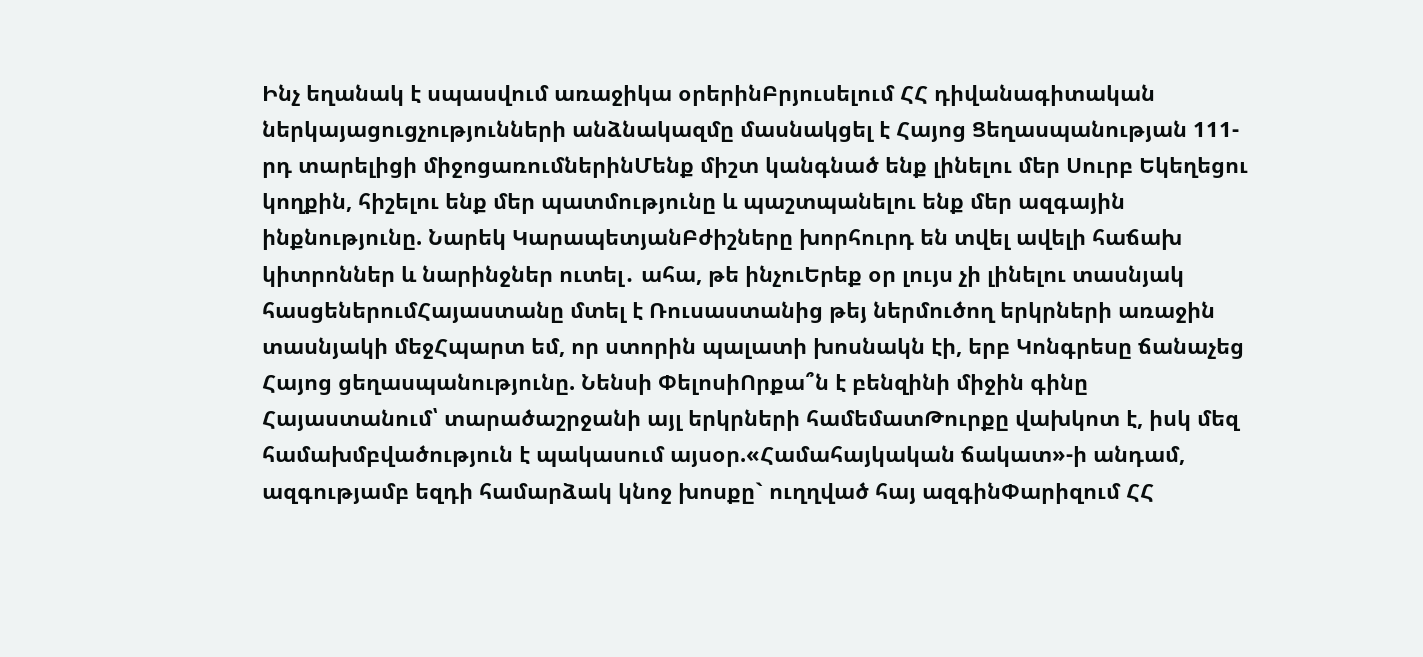Ինչ եղանակ է սպասվում առաջիկա օրերինԲրյուսելում ՀՀ դիվանագիտական ներկայացուցչությունների անձնակազմը մասնակցել է Հայոց Ցեղասպանության 111-րդ տարելիցի միջոցառումներինՄենք միշտ կանգնած ենք լինելու մեր Սուրբ Եկեղեցու կողքին, հիշելու ենք մեր պատմությունը և պաշտպանելու ենք մեր ազգային ինքնությունը. Նարեկ ԿարապետյանԲժիշները խորհուրդ են տվել ավելի հաճախ կիտրոններ և նարինջներ ուտել․ ահա, թե ինչուԵրեք օր լույս չի լինելու տասնյակ հասցեներումՀայաստանը մտել է Ռուսաստանից թեյ ներմուծող երկրների առաջին տասնյակի մեջՀպարտ եմ, որ ստորին պալատի խոսնակն էի, երբ Կոնգրեսը ճանաչեց Հայոց ցեղասպանությունը. Նենսի ՓելոսիՈրքա՞ն է բենզինի միջին գինը Հայաստանում՝ տարածաշրջանի այլ երկրների համեմատԹուրքը վախկոտ է, իսկ մեզ համախմբվածություն է պակասում այսօր.«Համահայկական ճակատ»-ի անդամ, ազգությամբ եզդի համարձակ կնոջ խոսքը` ուղղված հայ ազգինՓարիզում ՀՀ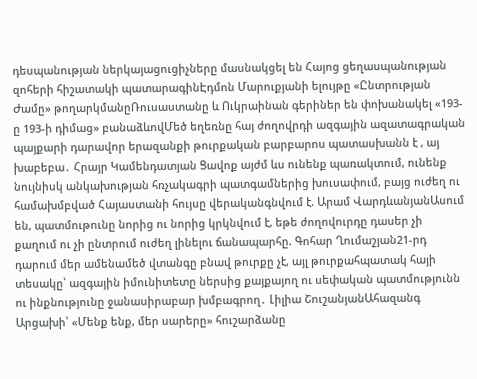դեսպանության ներկայացուցիչները մասնակցել են Հայոց ցեղասպանության զոհերի հիշատակի պատարագինԷդմոն Մարուքյանի ելույթը «Ընտրության Ժամը» թողարկմանըՌուսաստանը և Ուկրաինան գերիներ են փոխանակել «193-ը 193-ի դիմաց» բանաձևովՄեծ եղեռնը հայ ժողովրդի ազգային ազատագրական պայքարի դարավոր երազանքի թուրքական բարբարոս պատասխանն է , այ խաբեբա․ Հրայր Կամենդատյան Ցավոք այժմ ևս ունենք պառակտում, ունենք նույնիսկ անկախության հռչակագրի պատգամներից խուսափում, բայց ուժեղ ու համախմբված Հայաստանի հույսը վերականգնվում է. Արամ ՎարդևանյանԱսում են, պատմութունը նորից ու նորից կրկնվում է, եթե ժողովուրդը դասեր չի քաղում ու չի ընտրում ուժեղ լինելու ճանապարհը. Գոհար Ղումաշյան21-րդ դարում մեր ամենամեծ վտանգը բնավ թուրքը չէ, այլ թուրքահպատակ հայի տեսակը՝ ազգային իմունիտետը ներսից քայքայող ու սեփական պատմությունն ու ինքնությունը ջանասիրաբար խմբագրող․ Լիլիա ՇուշանյանԱհազանգ Արցախի՝ «Մենք ենք, մեր սարերը» հուշարձանը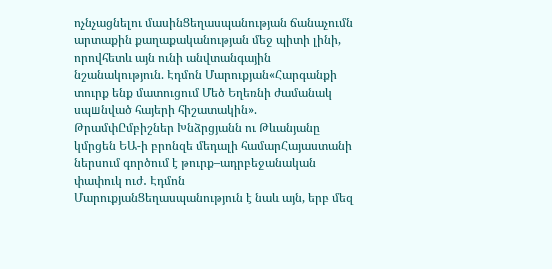ոչնչացնելու մասինՑեղասպանության ճանաչումն արտաքին քաղաքականության մեջ պիտի լինի, որովհետև այն ունի անվտանգային նշանակություն. Էդմոն Մարուքյան«Հարգանքի տուրք ենք մատուցում Մեծ Եղեռնի ժամանակ սպшնված հայերի հիշատակին». ԹրամփԸմբիշներ Խնձրցյանն ու Թևանյանը կմրցեն ԵԱ-ի բրոնզե մեդալի համարՀայաստանի ներսում գործում է թուրք–ադրբեջանական փափուկ ուժ․ Էդմոն ՄարուքյանՑեղասպանություն է նաև այն, երբ մեզ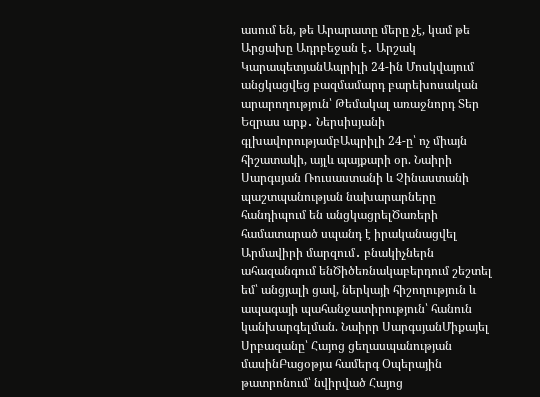ասում են, թե Արարատը մերը չէ, կամ թե Արցախը Ադրբեջան է․ Արշակ ԿարապետյանԱպրիլի 24-ին Մոսկվայում անցկացվեց բազմամարդ բարեխոսական արարողություն՝ Թեմակալ առաջնորդ Տեր Եզրաս արք․ Ներսիսյանի գլխավորությամբԱպրիլի 24-ը՝ ոչ միայն հիշատակի, այլև պայքարի օր. Նաիրի Սարգսյան Ռուսաստանի և Չինաստանի պաշտպանության նախարարները հանդիպում են անցկացրելԾառերի համատարած սպանդ է իրականացվել Արմավիրի մարզում․ բնակիչներն ահազանգում ենԾիծեռնակաբերդում շեշտել եմ՝ անցյալի ցավ, ներկայի հիշողություն և ապագայի պահանջատիրություն՝ հանուն կանխարգելման. Նաիրր ՍարգսյանՄիքայել Սրբազանը՝ Հայոց ցեղասպանության մասինԲացօթյա համերգ Օպերային թատրոնում՝ նվիրված Հայոց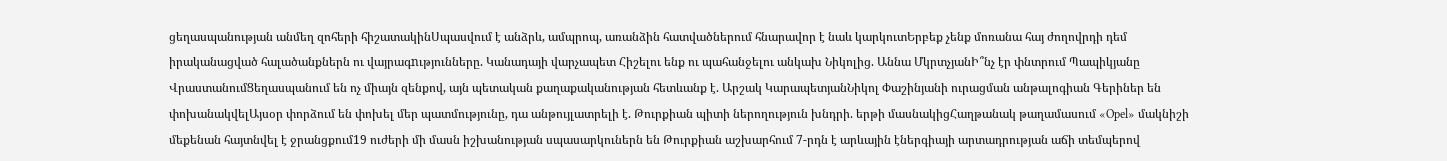ցեղասպանության անմեղ զոհերի հիշատակինՍպասվում է անձրև, ամպրոպ, առանձին հատվածներում հնարավոր է նաև կարկուտԵրբեք չենք մոռանա հայ ժողովրդի դեմ իրականացված հալածանքներն ու վայրագnւթյունները. Կանադայի վարչապետ Հիշելու ենք ու պահանջելու անկախ Նիկոլից. Աննա ՄկրտչյանԻ՞նչ էր փնտրում Պապիկյանը ՎրաստանումՑեղասպանում են ոչ միայն զենքով, այն պետական քաղաքականության հետևանք է. Արշակ ԿարապետյանՆիկոլ Փաշինյանի ուրացման անթալոգիան Գերիներ են փոխանակվելԱյսօր փորձում են փոխել մեր պատմությունը, դա անթույլատրելի է. Թուրքիան պիտի ներողություն խնդրի. երթի մասնակիցՀաղթանակ թաղամասում «Opel» մակնիշի մեքենան հայտնվել է ջրանցքում19 ուժերի մի մասն իշխանության սպասարկուներն են Թուրքիան աշխարհում 7-րդն է արևային էներգիայի արտադրության աճի տեմպերով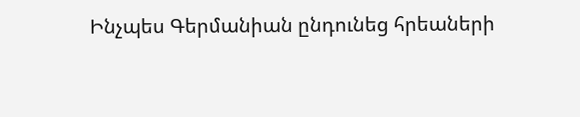Ինչպես Գերմանիան ընդունեց հրեաների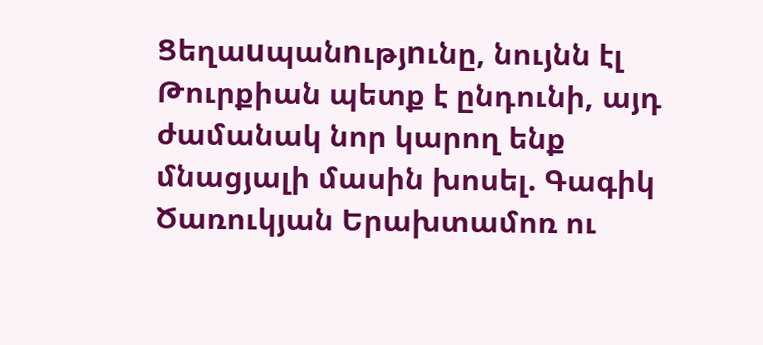Ցեղաuպանnւթյnւնը, նույնն էլ Թուրքիան պետք է ընդունի, այդ ժամանակ նոր կարող ենք մնացյալի մասին խոսել. Գագիկ Ծառուկյան Երախտամոռ ու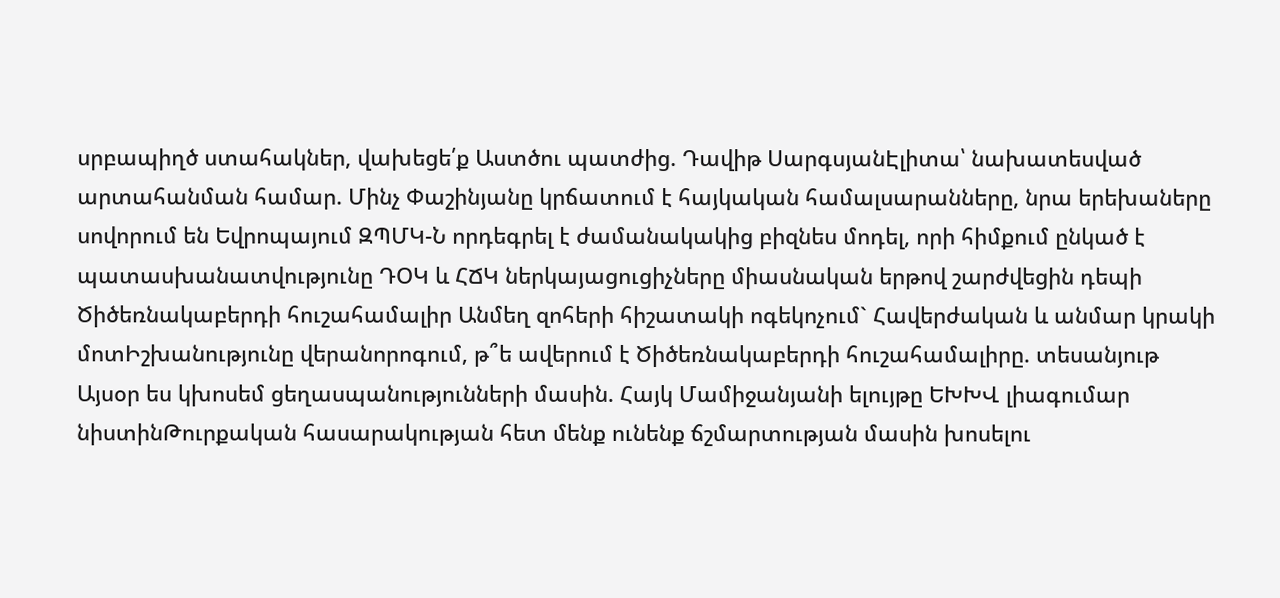սրբապիղծ ստահակներ, վախեցե՛ք Աստծու պատժից. Դավիթ ՍարգսյանԷլիտա՝ նախատեսված արտահանման համար. Մինչ Փաշինյանը կրճատում է հայկական համալսարանները, նրա երեխաները սովորում են Եվրոպայում ԶՊՄԿ-Ն որդեգրել է ժամանակակից բիզնես մոդել, որի հիմքում ընկած է պատասխանատվությունը ԴՕԿ և ՀՃԿ ներկայացուցիչները միասնական երթով շարժվեցին դեպի Ծիծեռնակաբերդի հուշահամալիր Անմեղ զոհերի հիշատակի ոգեկոչում` Հավերժական և անմար կրակի մոտԻշխանությունը վերանորոգում, թ՞ե ավերում է Ծիծեռնակաբերդի հուշահամալիրը. տեսանյութ Այսօր ես կխոսեմ ցեղասպանությունների մասին. Հայկ Մամիջանյանի ելույթը ԵԽԽՎ լիագումար նիստինԹուրքական հասարակության հետ մենք ունենք ճշմարտության մասին խոսելու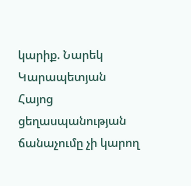կարիք. Նարեկ Կարապետյան Հայոց ցեղասպանության ճանաչումը չի կարող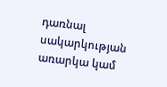դառնալ սակարկության առարկա կամ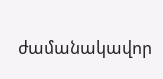ժամանակավոր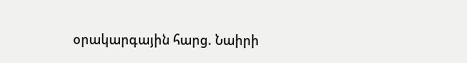օրակարգային հարց. Նաիրի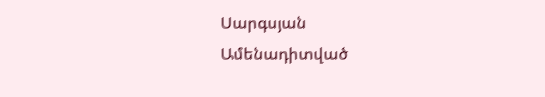Սարգսյան
Ամենադիտված